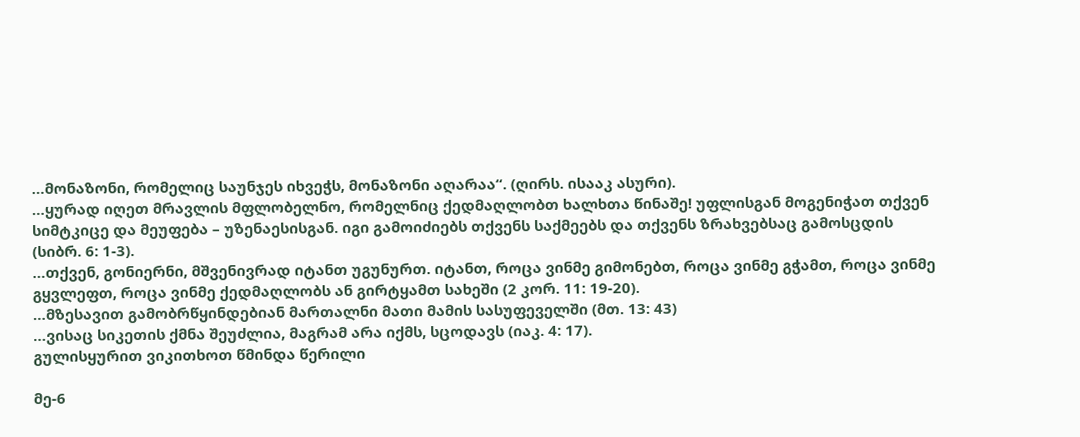…მონაზონი, რომელიც საუნჯეს იხვეჭს, მონაზონი აღარაა“. (ღირს. ისააკ ასური).
…ყურად იღეთ მრავლის მფლობელნო, რომელნიც ქედმაღლობთ ხალხთა წინაშე! უფლისგან მოგენიჭათ თქვენ სიმტკიცე და მეუფება – უზენაესისგან. იგი გამოიძიებს თქვენს საქმეებს და თქვენს ზრახვებსაც გამოსცდის (სიბრ. 6: 1-3).
…თქვენ, გონიერნი, მშვენივრად იტანთ უგუნურთ. იტანთ, როცა ვინმე გიმონებთ, როცა ვინმე გჭამთ, როცა ვინმე გყვლეფთ, როცა ვინმე ქედმაღლობს ან გირტყამთ სახეში (2 კორ. 11: 19-20).
…მზესავით გამობრწყინდებიან მართალნი მათი მამის სასუფეველში (მთ. 13: 43)
…ვისაც სიკეთის ქმნა შეუძლია, მაგრამ არა იქმს, სცოდავს (იაკ. 4: 17).
გულისყურით ვიკითხოთ წმინდა წერილი

მე-6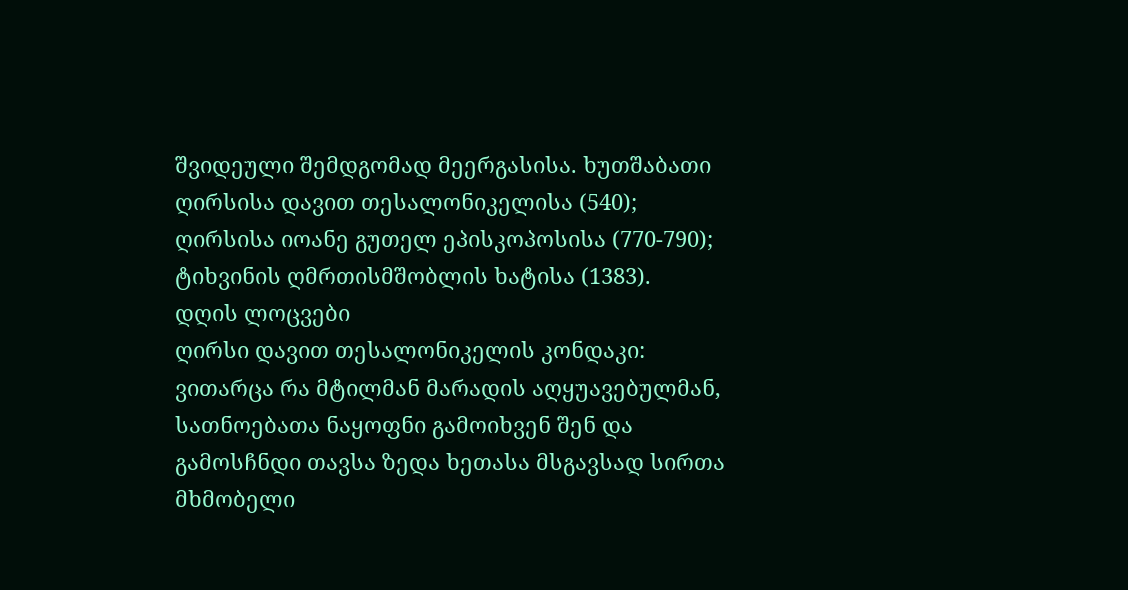შვიდეული შემდგომად მეერგასისა. ხუთშაბათი
ღირსისა დავით თესალონიკელისა (540); ღირსისა იოანე გუთელ ეპისკოპოსისა (770-790); ტიხვინის ღმრთისმშობლის ხატისა (1383).
დღის ლოცვები
ღირსი დავით თესალონიკელის კონდაკი:
ვითარცა რა მტილმან მარადის აღყუავებულმან, სათნოებათა ნაყოფნი გამოიხვენ შენ და გამოსჩნდი თავსა ზედა ხეთასა მსგავსად სირთა მხმობელი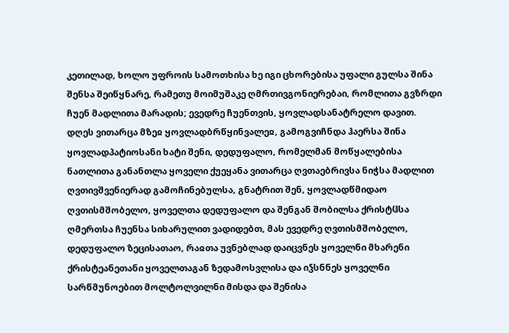კეთილად, ხოლო უფროის სამოთხისა ხე იგი ცხორებისა უფალი გულსა შინა შენსა შეიწყნარე, რამეთუ მოიმუშაკე ღმრთივგონიერებაი, რომლითა გვზრდი ჩუენ მადლითა მარადის; ევედრე ჩუენთვის, ყოვლადსანატრელო დავით.
დღეს ვითარცა მზეჲ ყოვლადბრწყინვალეჲ, გამოგვიჩნდა ჰაერსა შინა ყოვლადპატიოსანი ხატი შენი, დედუფალო, რომელმან მოწყალებისა ნათლითა განანთლა ყოველი ქუეყანა ვითარცა ღვთაებრივსა ნიჭსა მადლით ღვთივშვენიერად გამოჩინებულსა, გნატრით შენ, ყოვლადწმიდაო ღვთისმშობელო, ყოველთა დედუფალო და შენგან შობილსა ქრისტჱსა ღმერთსა ჩუენსა სიხარულით ვადიდებთ, მას ევედრე ღვთისმშობელო, დედუფალო ზეცისათაო, რაჲთა უვნებლად დაიცვნეს ყოველნი მხარენი ქრისტეანეთანი ყოველთაგან ზედამოსვლისა და იჴსნნეს ყოველნი სარწმუნოებით მოლტოლვილნი მისდა და შენისა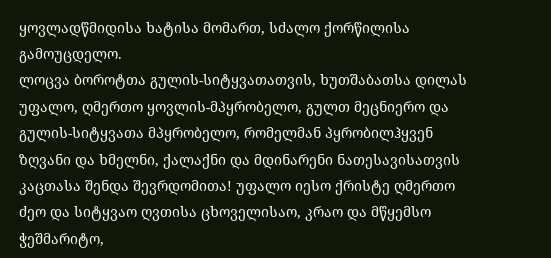ყოვლადწმიდისა ხატისა მომართ, სძალო ქორწილისა გამოუცდელო.
ლოცვა ბოროტთა გულის-სიტყვათათვის, ხუთშაბათსა დილას
უფალო, ღმერთო ყოვლის-მპყრობელო, გულთ მეცნიერო და გულის-სიტყვათა მპყრობელო, რომელმან პყრობილჰყვენ ზღვანი და ხმელნი, ქალაქნი და მდინარენი ნათესავისათვის კაცთასა შენდა შევრდომითა! უფალო იესო ქრისტე ღმერთო ძეო და სიტყვაო ღვთისა ცხოველისაო, კრაო და მწყემსო ჭეშმარიტო,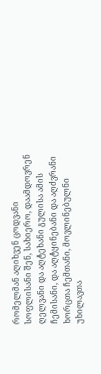რომელმან აღიხვენ ცოდვანი სოფლისანი შენ, სახიერო, დაამდოვრენ ღელვანი და აღტეხანი გულისა ამის ჩემისანი, და აღტყინებანი და აღძვრანი ხორცთა ჩემთანი, მოვლინებულნი უხილავთა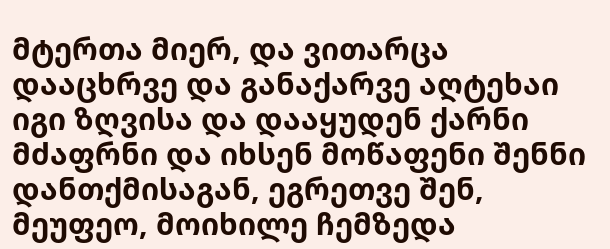მტერთა მიერ, და ვითარცა დააცხრვე და განაქარვე აღტეხაი იგი ზღვისა და დააყუდენ ქარნი მძაფრნი და იხსენ მოწაფენი შენნი დანთქმისაგან, ეგრეთვე შენ, მეუფეო, მოიხილე ჩემზედა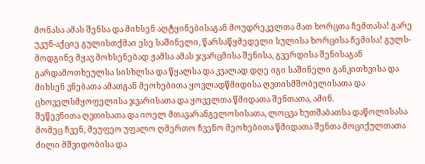მონასა ამას შენსა და მიხსენ აღტყინებისაგან მოუდრეკელთა მათ ხორცთა ჩემთასა! გარე უკუნ-აქციე გულისთქმაი ესე საშინელი, წარსაწყმედელი სულისა ხორცისა ჩემისა! გულს-მოდგინე მყავ მოხსენებად ჟამსა ამას ჯვარცმისა შენისა, გვერდისა შენისაგან გარდამოთხეულსა სისხლსა და წყალსა და კვალად დღე იგი საშინელი განკითხვისა და მიხსენ ვნებათა ამათგან მეოხებითა ყოვლადწმიდისა ღვთისმშობელისათა და ცხოველსმყოფელისა ჯვარისათა და ყოველთა წმიდათა შენთათა, ამინ.
შეწევნითა ღვთისათა და იოელ მთავარანგელოსისათა, ლოცვა ხუთშაბათსა დაწოლისასა
მომეც ჩვენ, მეუფეო უფალო ღმერთო ჩვენო მეოხებითა წმიდათა შენთა მოციქულთათა ძილი მშვიდობისა და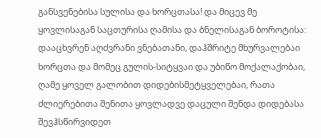განსვენებისა სულისა და ხორცთასა! და მიცევ მე ყოვლისაგან საცთურისა ღამისა და ბნელისაგან ბოროტისა: დააცხვრენ აღძვრანი ვნებათანი, დაჰშრიტე მხურვალებაი ხორცთა და მომეც გულის-სიტყვაი და უბიწო მოქალაქობაი, ღამე ყოველ გალობით დიდებისმეტყველებაი, რათა ძლიერებითა შენითა ყოვლადვე დაცული შენდა დიდებასა შევჰსწირვიდეთ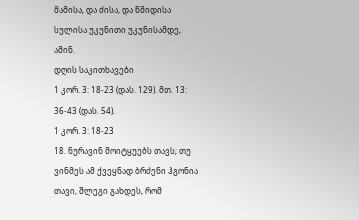მამისა, და ძისა, და წმიდისა სულისა უკუნითი უკუნისამდე, ამინ.
დღის საკითხავები
1 კორ. 3: 18-23 (დას. 129). მთ. 13: 36-43 (დას. 54).
1 კორ. 3: 18-23
18. ნურავინ მოიტყუებს თავს; თუ ვინმეს ამ ქვეყნად ბრძენი ჰგონია თავი, შლეგი გახდეს, რომ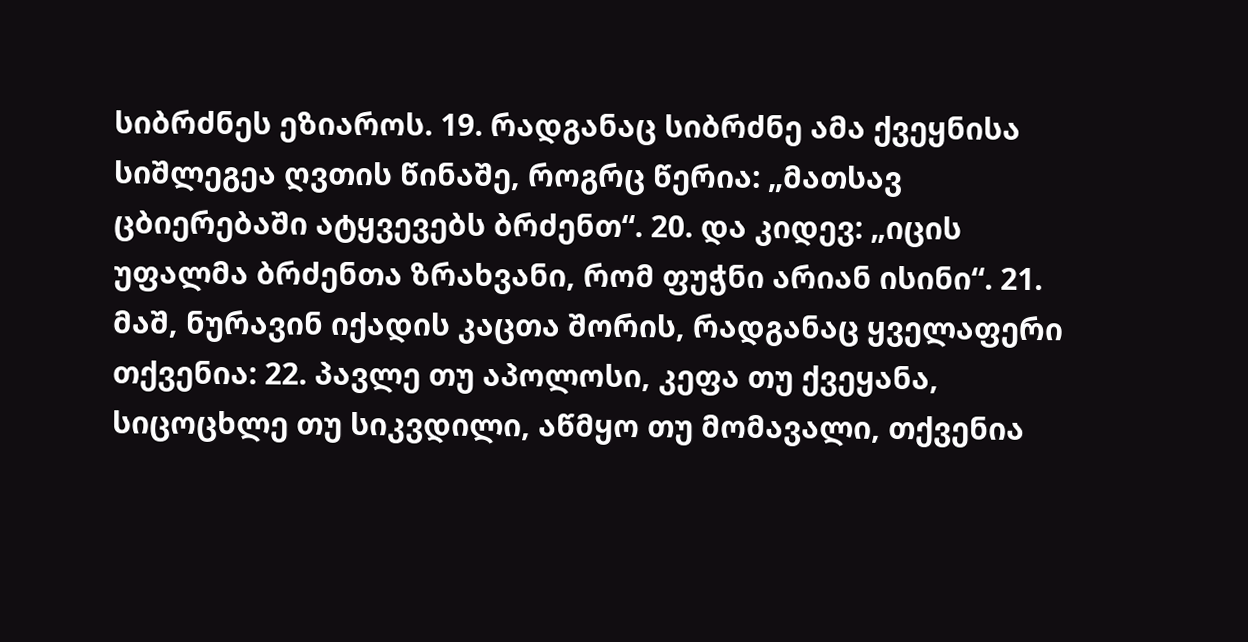სიბრძნეს ეზიაროს. 19. რადგანაც სიბრძნე ამა ქვეყნისა სიშლეგეა ღვთის წინაშე, როგრც წერია: „მათსავ ცბიერებაში ატყვევებს ბრძენთ“. 20. და კიდევ: „იცის უფალმა ბრძენთა ზრახვანი, რომ ფუჭნი არიან ისინი“. 21. მაშ, ნურავინ იქადის კაცთა შორის, რადგანაც ყველაფერი თქვენია: 22. პავლე თუ აპოლოსი, კეფა თუ ქვეყანა, სიცოცხლე თუ სიკვდილი, აწმყო თუ მომავალი, თქვენია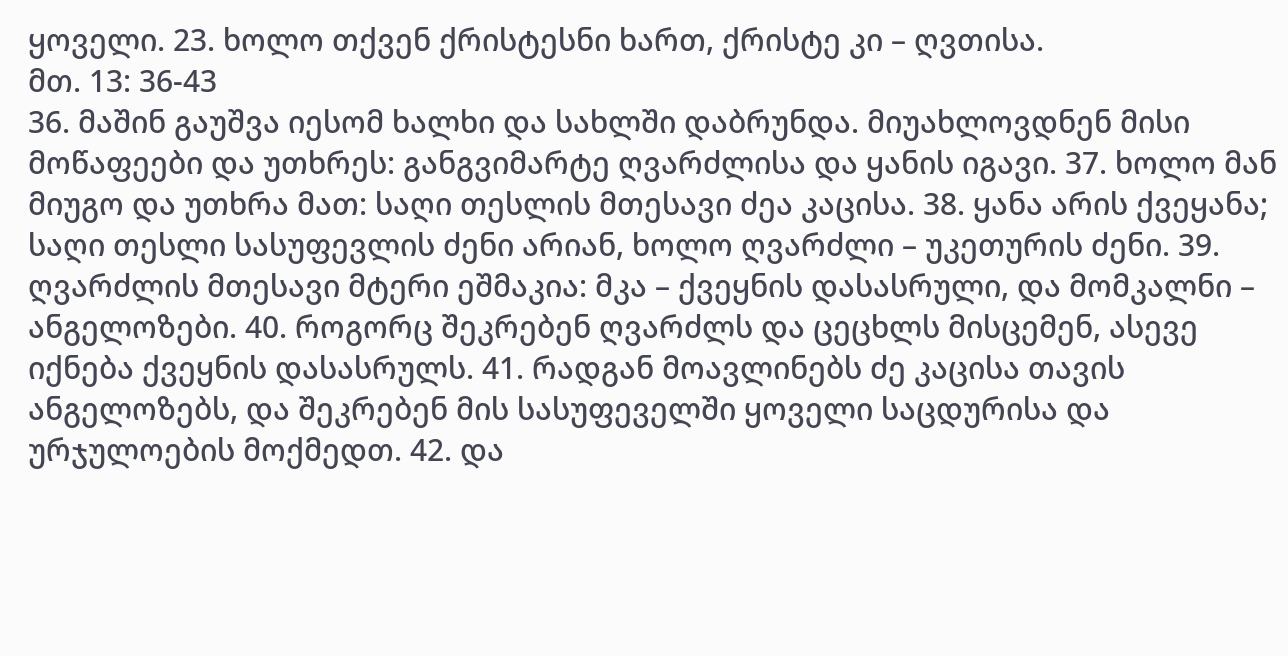ყოველი. 23. ხოლო თქვენ ქრისტესნი ხართ, ქრისტე კი – ღვთისა.
მთ. 13: 36-43
36. მაშინ გაუშვა იესომ ხალხი და სახლში დაბრუნდა. მიუახლოვდნენ მისი მოწაფეები და უთხრეს: განგვიმარტე ღვარძლისა და ყანის იგავი. 37. ხოლო მან მიუგო და უთხრა მათ: საღი თესლის მთესავი ძეა კაცისა. 38. ყანა არის ქვეყანა; საღი თესლი სასუფევლის ძენი არიან, ხოლო ღვარძლი – უკეთურის ძენი. 39. ღვარძლის მთესავი მტერი ეშმაკია: მკა – ქვეყნის დასასრული, და მომკალნი – ანგელოზები. 40. როგორც შეკრებენ ღვარძლს და ცეცხლს მისცემენ, ასევე იქნება ქვეყნის დასასრულს. 41. რადგან მოავლინებს ძე კაცისა თავის ანგელოზებს, და შეკრებენ მის სასუფეველში ყოველი საცდურისა და ურჯულოების მოქმედთ. 42. და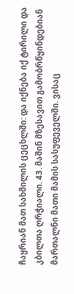ჩაყრიან მათ სახმილის ცეცხლში: და იქნება იქ ტირილი და კბილთა ღრჭიალი. 43. მაშინ მზესავით გამობრწყინდებიან მართალნი მათი მამის სასუფეველში. ვისაც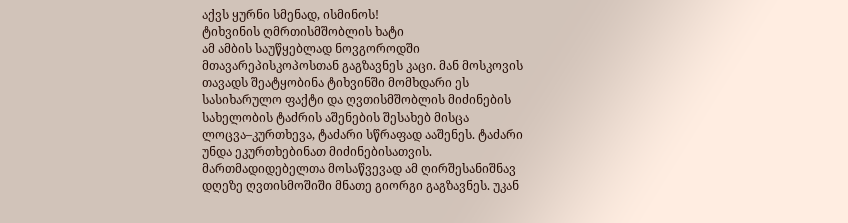აქვს ყურნი სმენად, ისმინოს!
ტიხვინის ღმრთისმშობლის ხატი
ამ ამბის საუწყებლად ნოვგოროდში მთავარეპისკოპოსთან გაგზავნეს კაცი. მან მოსკოვის თავადს შეატყობინა ტიხვინში მომხდარი ეს სასიხარულო ფაქტი და ღვთისმშობლის მიძინების სახელობის ტაძრის აშენების შესახებ მისცა ლოცვა–კურთხევა, ტაძარი სწრაფად ააშენეს. ტაძარი უნდა ეკურთხებინათ მიძინებისათვის. მართმადიდებელთა მოსაწვევად ამ ღირშესანიშნავ დღეზე ღვთისმოშიში მნათე გიორგი გაგზავნეს. უკან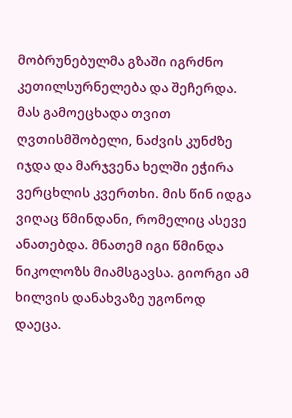მობრუნებულმა გზაში იგრძნო კეთილსურნელება და შეჩერდა. მას გამოეცხადა თვით ღვთისმშობელი, ნაძვის კუნძზე იჯდა და მარჯვენა ხელში ეჭირა ვერცხლის კვერთხი. მის წინ იდგა ვიღაც წმინდანი, რომელიც ასევე ანათებდა. მნათემ იგი წმინდა ნიკოლოზს მიამსგავსა. გიორგი ამ ხილვის დანახვაზე უგონოდ დაეცა.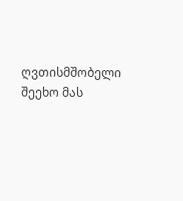ღვთისმშობელი შეეხო მას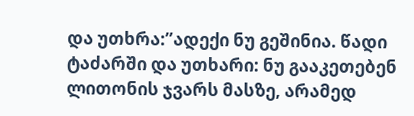და უთხრა:”ადექი ნუ გეშინია. წადი ტაძარში და უთხარი: ნუ გააკეთებენ ლითონის ჯვარს მასზე, არამედ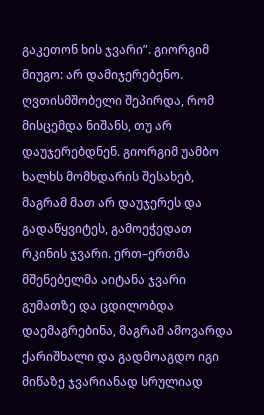გაკეთონ ხის ჯვარი”. გიორგიმ მიუგო: არ დამიჯერებენო. ღვთისმშობელი შეპირდა, რომ მისცემდა ნიშანს, თუ არ დაუჯერებდნენ. გიორგიმ უამბო ხალხს მომხდარის შესახებ, მაგრამ მათ არ დაუჯერეს და გადაწყვიტეს, გამოეჭედათ რკინის ჯვარი. ერთ–ერთმა მშენებელმა აიტანა ჯვარი გუმათზე და ცდილობდა დაემაგრებინა, მაგრამ ამოვარდა ქარიშხალი და გადმოაგდო იგი მიწაზე ჯვარიანად სრულიად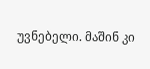უვნებელი. მაშინ კი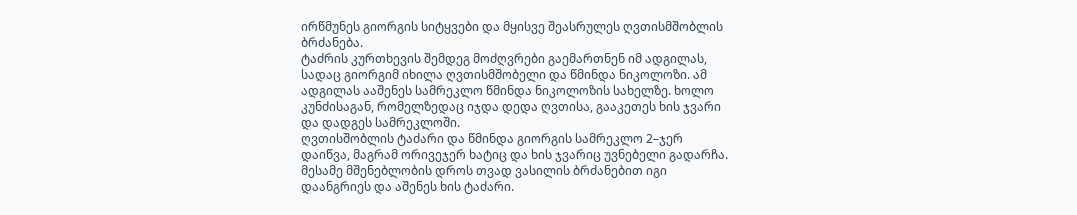ირწმუნეს გიორგის სიტყვები და მყისვე შეასრულეს ღვთისმშობლის ბრძანება.
ტაძრის კურთხევის შემდეგ მოძღვრები გაემართნენ იმ ადგილას, სადაც გიორგიმ იხილა ღვთისმშობელი და წმინდა ნიკოლოზი. ამ ადგილას ააშენეს სამრეკლო წმინდა ნიკოლოზის სახელზე. ხოლო კუნძისაგან, რომელზედაც იჯდა დედა ღვთისა, გააკეთეს ხის ჯვარი და დადგეს სამრეკლოში.
ღვთისშობლის ტაძარი და წმინდა გიორგის სამრეკლო 2–ჯერ დაიწვა, მაგრამ ორივეჯერ ხატიც და ხის ჯვარიც უვნებელი გადარჩა. მესამე მშენებლობის დროს თვად ვასილის ბრძანებით იგი დაანგრიეს და აშენეს ხის ტაძარი.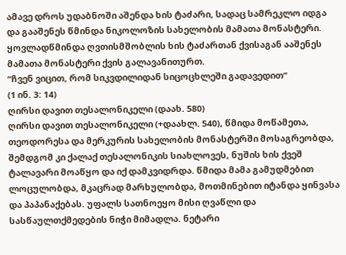ამავე დროს უდაბნოში აშენდა ხის ტაძარი, სადაც სამრეკლო იდგა და გააშენეს წმინდა ნიკოლოზის სახელობის მამათა მონასტერი. ყოვლადწმინდა ღვთისმშობლის ხის ტაძართან ქვისაგან ააშენეს მამათა მონასტერი ქვის გალავანითურთ.
“ჩვენ ვიცით, რომ სიკვდილიდან სიცოცხლეში გადავედით”
(1 ინ. 3: 14)
ღირსი დავით თესალონიკელი (დაახ. 580)
ღირსი დავით თესალონიკელი (+დაახლ. 540), წმიდა მოწამეთა, თეოდორესა და მერკურის სახელობის მონასტერში მოსაგრეობდა, შემდგომ კი ქალაქ თესალონიკის სიახლოვეს, ნუშის ხის ქვეშ ტალავარი მოაწყო და იქ დამკვიდრდა. წმიდა მამა გამუდმებით ლოცულობდა, მკაცრად მარხულობდა, მოთმინებით იტანდა ყინვასა და პაპანაქებას. უფალს სათნოეყო მისი ღვაწლი და სასწაულთქმედების ნიჭი მიმადლა. ნეტარი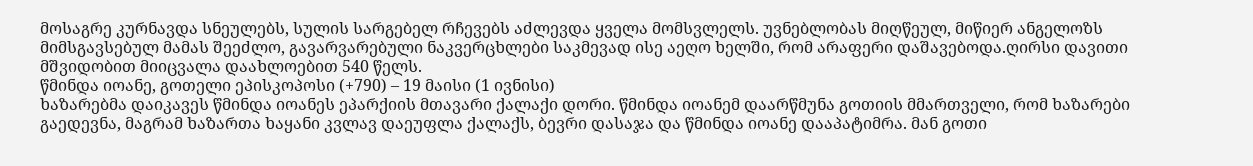მოსაგრე კურნავდა სნეულებს, სულის სარგებელ რჩევებს აძლევდა ყველა მომსვლელს. უვნებლობას მიღწეულ, მიწიერ ანგელოზს მიმსგავსებულ მამას შეეძლო, გავარვარებული ნაკვერცხლები საკმევად ისე აეღო ხელში, რომ არაფერი დაშავებოდა.ღირსი დავითი მშვიდობით მიიცვალა დაახლოებით 540 წელს.
წმინდა იოანე, გოთელი ეპისკოპოსი (+790) – 19 მაისი (1 ივნისი)
ხაზარებმა დაიკავეს წმინდა იოანეს ეპარქიის მთავარი ქალაქი დორი. წმინდა იოანემ დაარწმუნა გოთიის მმართველი, რომ ხაზარები გაედევნა, მაგრამ ხაზართა ხაყანი კვლავ დაეუფლა ქალაქს, ბევრი დასაჯა და წმინდა იოანე დააპატიმრა. მან გოთი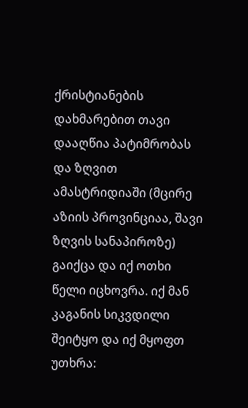ქრისტიანების დახმარებით თავი დააღწია პატიმრობას და ზღვით ამასტრიდიაში (მცირე აზიის პროვინციაა, შავი ზღვის სანაპიროზე) გაიქცა და იქ ოთხი წელი იცხოვრა. იქ მან კაგანის სიკვდილი შეიტყო და იქ მყოფთ უთხრა: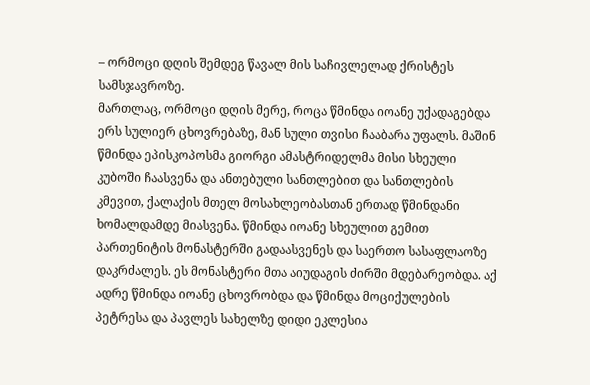– ორმოცი დღის შემდეგ წავალ მის საჩივლელად ქრისტეს სამსჯავროზე.
მართლაც, ორმოცი დღის მერე, როცა წმინდა იოანე უქადაგებდა ერს სულიერ ცხოვრებაზე, მან სული თვისი ჩააბარა უფალს. მაშინ წმინდა ეპისკოპოსმა გიორგი ამასტრიდელმა მისი სხეული კუბოში ჩაასვენა და ანთებული სანთლებით და სანთლების კმევით, ქალაქის მთელ მოსახლეობასთან ერთად წმინდანი ხომალდამდე მიასვენა. წმინდა იოანე სხეულით გემით პართენიტის მონასტერში გადაასვენეს და საერთო სასაფლაოზე დაკრძალეს. ეს მონასტერი მთა აიუდაგის ძირში მდებარეობდა. აქ ადრე წმინდა იოანე ცხოვრობდა და წმინდა მოციქულების პეტრესა და პავლეს სახელზე დიდი ეკლესია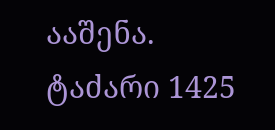ააშენა. ტაძარი 1425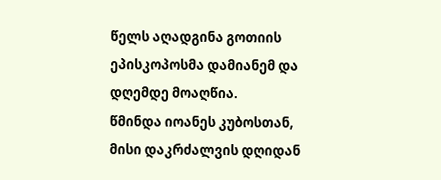წელს აღადგინა გოთიის ეპისკოპოსმა დამიანემ და დღემდე მოაღწია.
წმინდა იოანეს კუბოსთან, მისი დაკრძალვის დღიდან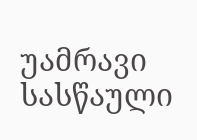უამრავი სასწაული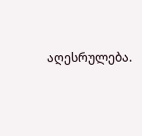აღესრულება.